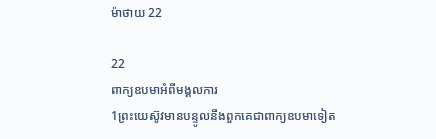ម៉ាថាយ 22

22
ពាក្យឧបមាអំពីមង្គលការ
1ព្រះយេស៊ូវមានបន្ទូលនឹងពួកគេជាពាក្យឧបមាទៀត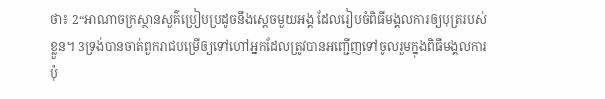ថា៖ 2“អាណាចក្រស្ថានសួគ៌ប្រៀបប្រដូចនឹងស្ដេចមួយអង្គ ដែលរៀបចំពិធីមង្គលការឲ្យបុត្ររបស់ខ្លួន។ 3ទ្រង់បានចាត់ពួករាជបម្រើឲ្យទៅហៅអ្នកដែលត្រូវបានអញ្ជើញទៅចូលរួមក្នុងពិធីមង្គលការ ប៉ុ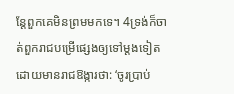ន្តែពួកគេមិនព្រមមកទេ។ 4ទ្រង់ក៏ចាត់ពួករាជបម្រើផ្សេងឲ្យទៅម្ដងទៀត ដោយមានរាជឱង្ការថា: ‘ចូរប្រាប់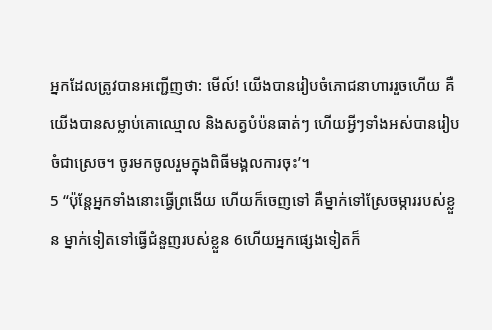អ្នកដែលត្រូវបានអញ្ជើញថា: មើល៍! យើងបានរៀបចំភោជនាហាររួចហើយ គឺយើងបានសម្លាប់គោឈ្មោល និងសត្វបំប៉នធាត់ៗ ហើយអ្វីៗទាំងអស់បានរៀបចំជាស្រេច។ ចូរមកចូលរួមក្នុងពិធីមង្គលការចុះ’។
5 “ប៉ុន្តែអ្នកទាំងនោះធ្វើព្រងើយ ហើយក៏ចេញទៅ គឺម្នាក់ទៅស្រែចម្ការរបស់ខ្លួន ម្នាក់ទៀតទៅធ្វើជំនួញរបស់ខ្លួន 6ហើយអ្នកផ្សេងទៀតក៏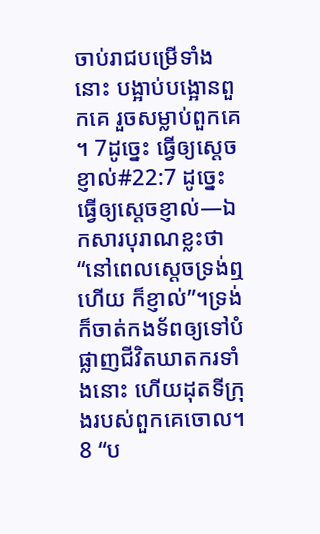ចាប់រាជបម្រើទាំងនោះ បង្អាប់បង្អោនពួកគេ រួចសម្លាប់ពួកគេ។ 7ដូច្នេះ ធ្វើឲ្យស្ដេចខ្ញាល់#22:7 ដូច្នេះ ធ្វើឲ្យស្ដេចខ្ញាល់―ឯកសារបុរាណខ្លះថា “នៅពេលស្ដេចទ្រង់ឮហើយ ក៏ខ្ញាល់”។ទ្រង់ក៏ចាត់កងទ័ពឲ្យទៅបំផ្លាញជីវិតឃាតករទាំងនោះ ហើយដុតទីក្រុងរបស់ពួកគេចោល។
8 “ប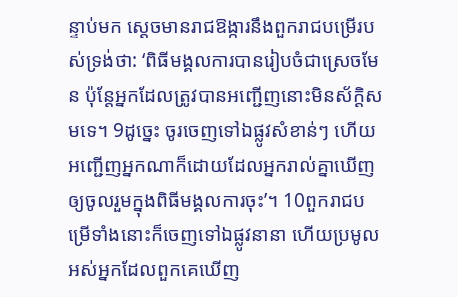ន្ទាប់មក ស្ដេចមានរាជឱង្ការនឹងពួករាជបម្រើរបស់ទ្រង់ថា: ‘ពិធីមង្គលការបានរៀបចំជាស្រេចមែន ប៉ុន្តែអ្នកដែលត្រូវបានអញ្ជើញនោះមិនស័ក្ដិសមទេ។ 9ដូច្នេះ ចូរចេញទៅឯផ្លូវសំខាន់ៗ ហើយអញ្ជើញអ្នកណាក៏ដោយដែលអ្នករាល់គ្នាឃើញ ឲ្យចូលរួមក្នុងពិធីមង្គលការចុះ’។ 10ពួករាជបម្រើទាំងនោះក៏ចេញទៅឯផ្លូវនានា ហើយប្រមូលអស់អ្នកដែលពួកគេឃើញ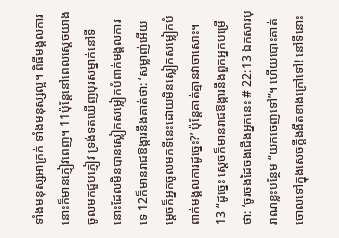ទាំងមនុស្សអាក្រក់ ទាំងមនុស្សល្អ។ ពិធីមង្គលការនោះក៏មានភ្ញៀវពេញ។ 11ប៉ុន្តែនៅពេលស្ដេចយាងចូលមកជួបភ្ញៀវ ទ្រង់ទតឃើញបុរសម្នាក់នៅទីនោះដែលមិនបានស្លៀកសម្លៀកបំពាក់មង្គលការទេ 12ក៏មានរាជឱង្ការនឹងគាត់ថា: ‘សម្លាញ់អើយ ម្ដេចក៏អ្នកចូលមកទីនេះដោយមិនស្លៀកសម្លៀកបំពាក់មង្គលការដូច្នេះ?’ ប៉ុន្តែគាត់គ្មានវាចាសោះ។
13 “ដូច្នេះ ស្ដេចក៏មានរាជឱង្ការនឹងពួកអ្នកបម្រើថា: ‘ចូរចងដៃចងជើងអ្នកនេះ # 22:13 ឯកសារបុរាណខ្លះបន្ថែម “យកចេញទៅ”។ ហើយបោះគាត់ចោលទៅក្នុងសេចក្ដីងងឹតខាងក្រៅទៅ! នៅទីនោះ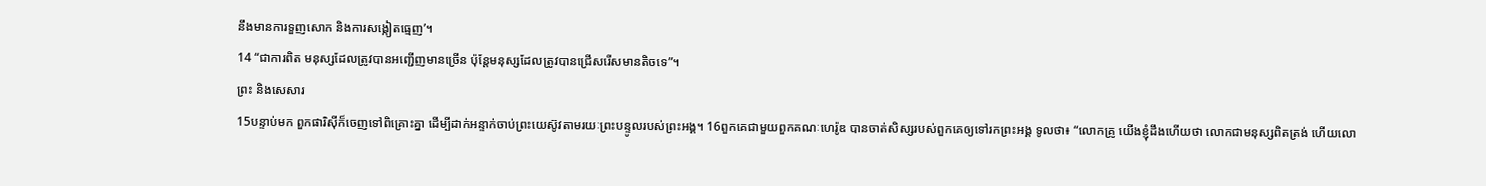នឹងមានការទួញសោក និងការសង្កៀតធ្មេញ’។
14 “ជាការពិត មនុស្សដែលត្រូវបានអញ្ជើញមានច្រើន ប៉ុន្តែមនុស្សដែលត្រូវបានជ្រើសរើសមានតិចទេ”។
ព្រះ និងសេសារ
15បន្ទាប់មក ពួកផារិស៊ីក៏ចេញទៅពិគ្រោះគ្នា ដើម្បីដាក់អន្ទាក់ចាប់ព្រះយេស៊ូវតាមរយៈព្រះបន្ទូលរបស់ព្រះអង្គ។ 16ពួកគេជាមួយពួកគណៈហេរ៉ូឌ បានចាត់សិស្សរបស់ពួកគេឲ្យទៅរកព្រះអង្គ ទូលថា៖ “លោកគ្រូ យើងខ្ញុំដឹងហើយថា លោកជាមនុស្សពិតត្រង់ ហើយលោ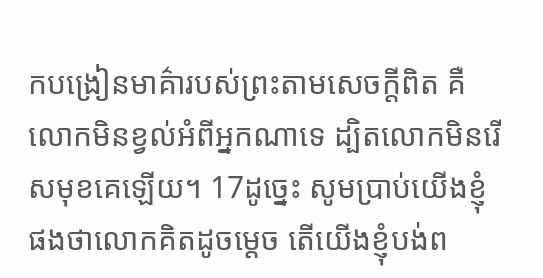កបង្រៀនមាគ៌ារបស់ព្រះតាមសេចក្ដីពិត គឺលោកមិនខ្វល់អំពីអ្នកណាទេ ដ្បិតលោកមិនរើសមុខគេឡើយ។ 17ដូច្នេះ សូមប្រាប់យើងខ្ញុំផងថាលោកគិតដូចម្ដេច តើយើងខ្ញុំបង់ព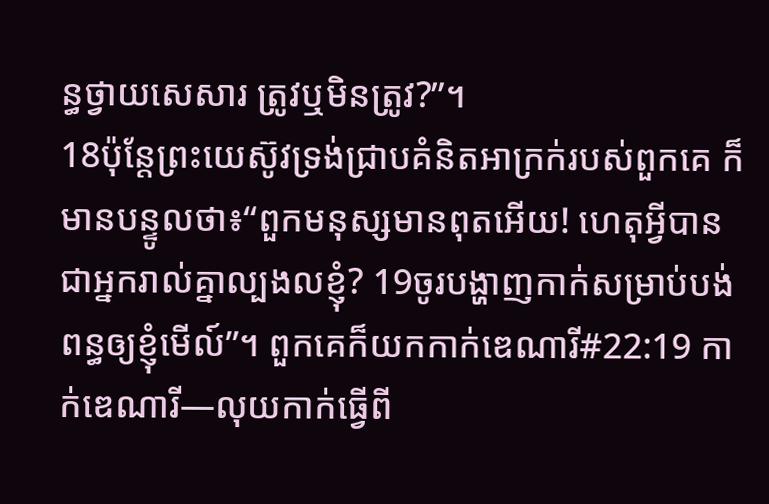ន្ធថ្វាយសេសារ ត្រូវឬមិនត្រូវ?”។
18ប៉ុន្តែព្រះយេស៊ូវទ្រង់ជ្រាបគំនិតអាក្រក់របស់ពួកគេ ក៏មានបន្ទូលថា៖“ពួកមនុស្សមានពុតអើយ‍! ហេតុអ្វីបានជាអ្នករាល់គ្នាល្បងលខ្ញុំ? 19ចូរបង្ហាញកាក់សម្រាប់បង់ពន្ធឲ្យខ្ញុំមើល៍”។ ពួកគេក៏យកកាក់ឌេណារី#22:19 កាក់ឌេណារី―លុយកាក់ធ្វើពី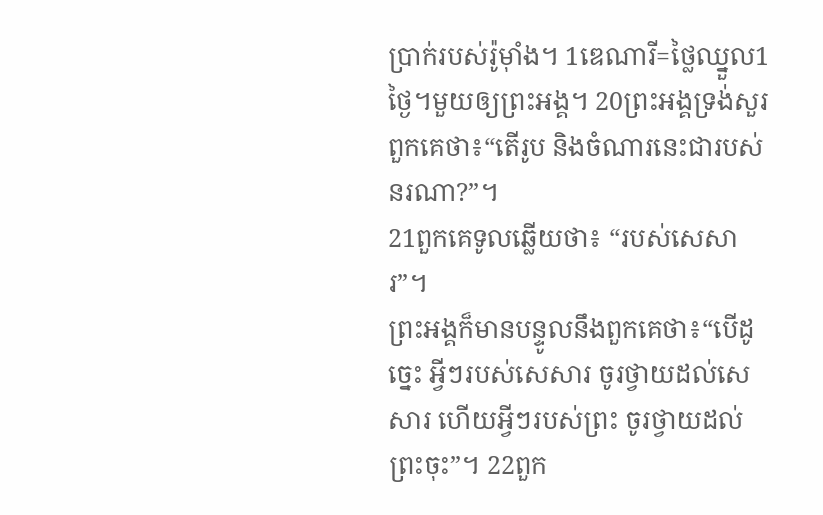ប្រាក់របស់រ៉ូម៉ាំង។ 1ឌេណារី=ថ្លៃឈ្នួល1ថ្ងៃ។មួយឲ្យព្រះអង្គ។ 20ព្រះអង្គទ្រង់សួរពួកគេថា៖“តើរូប និងចំណារនេះជារបស់នរណា?”។
21ពួកគេទូលឆ្លើយថា៖ “របស់សេសារ”។
ព្រះអង្គក៏មានបន្ទូលនឹងពួកគេថា៖“បើដូច្នេះ អ្វីៗរបស់សេសារ ចូរថ្វាយដល់សេសារ ហើយអ្វីៗរបស់ព្រះ ចូរថ្វាយដល់ព្រះចុះ”។ 22ពួក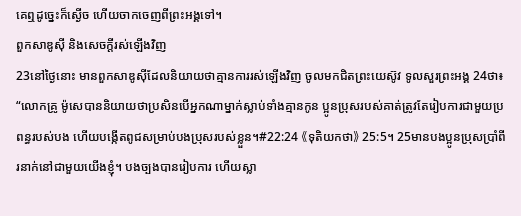គេឮដូច្នេះក៏ស្ងើច ហើយចាកចេញពីព្រះអង្គទៅ។
ពួកសាឌូស៊ី និងសេចក្ដីរស់ឡើងវិញ
23នៅថ្ងៃនោះ មានពួកសាឌូស៊ីដែលនិយាយថាគ្មានការរស់ឡើងវិញ ចូលមកជិតព្រះយេស៊ូវ ទូលសួរព្រះអង្គ 24ថា៖ “លោកគ្រូ ម៉ូសេបាននិយាយថាប្រសិនបើអ្នកណាម្នាក់ស្លាប់ទាំងគ្មានកូន ប្អូនប្រុសរបស់គាត់ត្រូវតែរៀបការជាមួយប្រពន្ធរបស់បង ហើយបង្កើតពូជសម្រាប់បងប្រុសរបស់ខ្លួន។#22:24 《ទុតិយកថា》 25:5។ 25មានបងប្អូនប្រុសប្រាំពីរនាក់នៅជាមួយយើងខ្ញុំ។ បងច្បងបានរៀបការ ហើយស្លា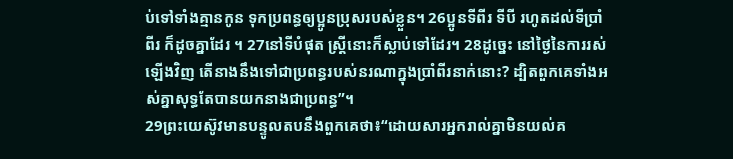ប់ទៅទាំងគ្មានកូន ទុកប្រពន្ធឲ្យប្អូនប្រុសរបស់ខ្លួន។ 26ប្អូនទីពីរ ទីបី រហូតដល់ទីប្រាំពីរ ក៏ដូចគ្នាដែរ ។ 27នៅទីបំផុត ស្ត្រីនោះក៏ស្លាប់ទៅដែរ។ 28ដូច្នេះ នៅថ្ងៃនៃការរស់ឡើងវិញ តើនាងនឹងទៅជាប្រពន្ធរបស់នរណាក្នុងប្រាំពីរនាក់នោះ? ដ្បិតពួកគេទាំងអស់គ្នាសុទ្ធតែបានយកនាងជាប្រពន្ធ”។
29ព្រះយេស៊ូវមានបន្ទូលតបនឹងពួកគេថា៖“ដោយសារអ្នករាល់គ្នាមិនយល់គ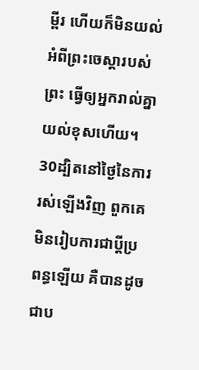ម្ពីរ ហើយក៏មិនយល់អំពីព្រះចេស្ដារបស់ព្រះ ធ្វើឲ្យអ្នករាល់គ្នាយល់ខុសហើយ។ 30ដ្បិតនៅថ្ងៃនៃការរស់ឡើងវិញ ពួកគេមិនរៀបការជាប្ដីប្រពន្ធឡើយ គឺបានដូចជាប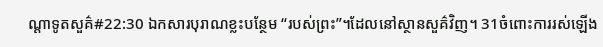ណ្ដាទូតសួគ៌#22:30 ឯកសារបុរាណខ្លះបន្ថែម “របស់ព្រះ”។ដែលនៅស្ថានសួគ៌វិញ។ 31ចំពោះការរស់ឡើង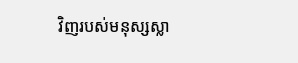វិញរបស់មនុស្សស្លា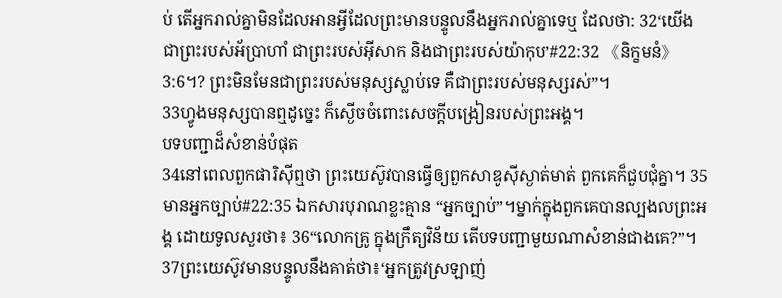ប់ តើអ្នករាល់គ្នាមិនដែលអានអ្វីដែលព្រះមានបន្ទូលនឹងអ្នករាល់គ្នាទេឬ ដែលថា: 32‘យើងជាព្រះរបស់អ័ប្រាហាំ ជាព្រះរបស់អ៊ីសាក និងជាព្រះរបស់យ៉ាកុប’#22:32 《និក្ខមនំ》 3:6។? ព្រះមិនមែនជាព្រះរបស់មនុស្សស្លាប់ទេ គឺជាព្រះរបស់មនុស្សរស់”។
33ហ្វូងមនុស្សបានឮដូច្នេះ ក៏ស្ងើចចំពោះសេចក្ដីបង្រៀនរបស់ព្រះអង្គ។
បទបញ្ជាដ៏សំខាន់បំផុត
34នៅពេលពួកផារិស៊ីឮថា ព្រះយេស៊ូវបានធ្វើឲ្យពួកសាឌូស៊ីស្ងាត់មាត់ ពួកគេក៏ជួបជុំគ្នា។ 35មានអ្នកច្បាប់#22:35 ឯកសារបុរាណខ្លះគ្មាន “អ្នកច្បាប់”។ម្នាក់ក្នុងពួកគេបានល្បងលព្រះអង្គ ដោយទូលសួរថា៖ 36“លោកគ្រូ ក្នុងក្រឹត្យវិន័យ តើបទបញ្ជាមួយណាសំខាន់ជាងគេ?”។
37ព្រះយេស៊ូវមានបន្ទូលនឹងគាត់ថា៖‘អ្នកត្រូវស្រឡាញ់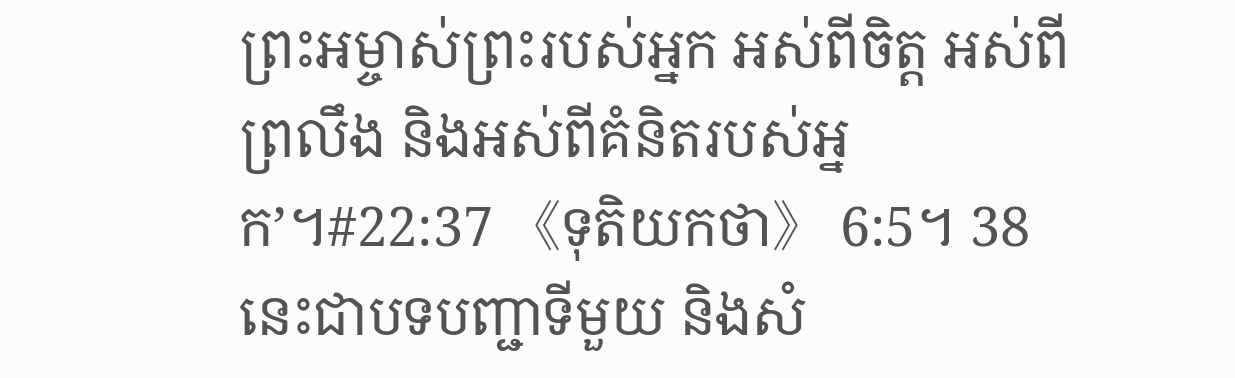ព្រះអម្ចាស់ព្រះរបស់អ្នក អស់ពីចិត្ត អស់ពីព្រលឹង និងអស់ពីគំនិតរបស់អ្នក’។#22:37 《ទុតិយកថា》 6:5។ 38នេះជាបទបញ្ជាទីមួយ និងសំ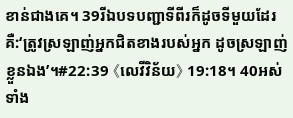ខាន់ជាងគេ។ 39រីឯបទបញ្ជាទីពីរក៏ដូចទីមួយដែរ គឺ:‘ត្រូវស្រឡាញ់អ្នកជិតខាងរបស់អ្នក ដូចស្រឡាញ់ខ្លួនឯង’។#22:39 《លេវីវិន័យ》 19:18។ 40អស់ទាំង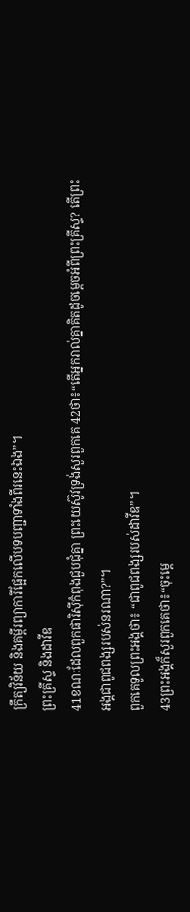ក្រឹត្យវិន័យ និងគម្ពីរព្យាការីផ្អែកលើបទបញ្ជាទាំងពីរនេះឯង”។
ព្រះគ្រីស្ទ និងដាវីឌ
41ខណៈដែលពួកផារិស៊ីកំពុងជួបជុំគ្នា ព្រះយេស៊ូវទ្រង់សួរពួកគេ 42ថា៖“តើអ្នករាល់គ្នាគិតដូចម្ដេចអំពីព្រះគ្រីស្ទ? តើព្រះអង្គជាពូជពង្សរបស់នរណា?”។
ពួកគេទូលព្រះអង្គថា៖ “ជាពូជពង្សរបស់ដាវីឌ”។
43ព្រះអង្គក៏សួរពួកគេថា៖“ចុះម្ដេ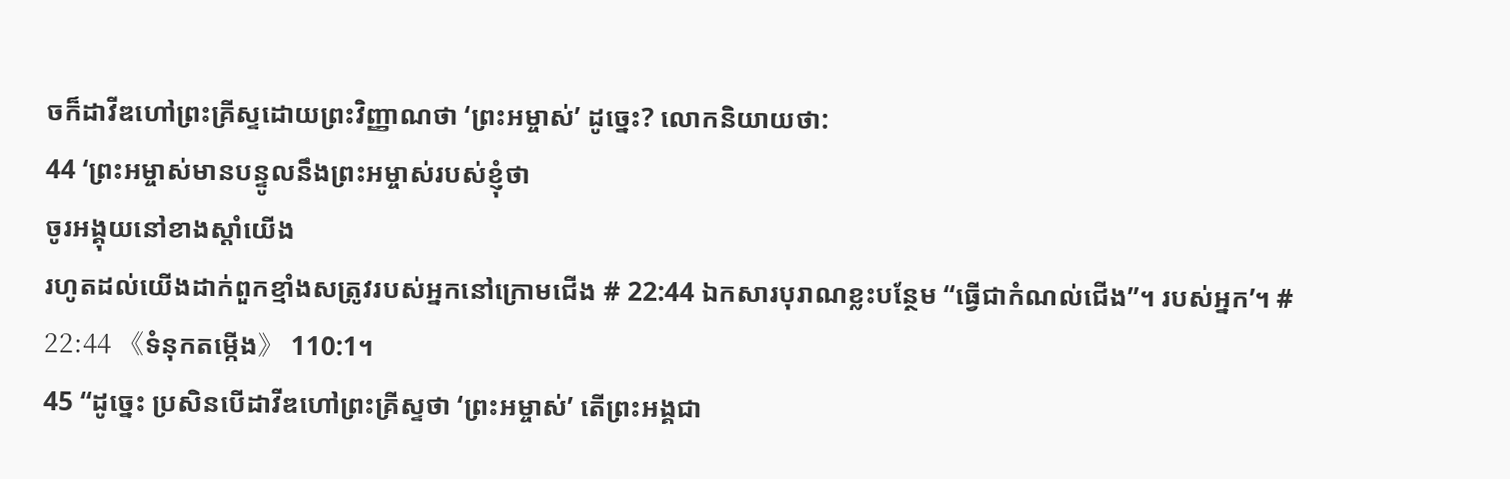ចក៏ដាវីឌហៅព្រះគ្រីស្ទដោយព្រះវិញ្ញាណថា ‘ព្រះអម្ចាស់’ ដូច្នេះ? លោកនិយាយថា:
44 ‘ព្រះអម្ចាស់មានបន្ទូលនឹងព្រះអម្ចាស់របស់ខ្ញុំថា
ចូរអង្គុយនៅខាងស្ដាំយើង
រហូតដល់យើងដាក់ពួកខ្មាំងសត្រូវរបស់អ្នកនៅក្រោមជើង # 22:44 ឯកសារបុរាណខ្លះបន្ថែម “ធ្វើជាកំណល់ជើង”។ របស់អ្នក’។ # 22:44 《ទំនុកតម្កើង》 110:1។
45 “ដូច្នេះ ប្រសិនបើដាវីឌហៅព្រះគ្រីស្ទថា ‘ព្រះអម្ចាស់’ តើព្រះអង្គជា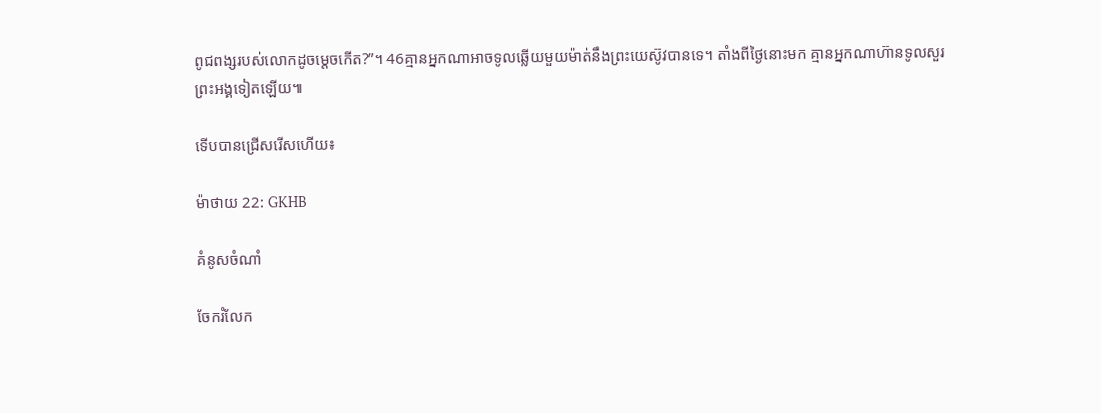ពូជពង្សរបស់លោកដូចម្ដេចកើត?”។ 46គ្មានអ្នកណាអាចទូលឆ្លើយមួយម៉ាត់នឹងព្រះយេស៊ូវបានទេ។ តាំងពីថ្ងៃនោះមក គ្មានអ្នកណាហ៊ានទូលសួរព្រះអង្គទៀតឡើយ៕

ទើបបានជ្រើសរើសហើយ៖

ម៉ាថាយ 22: GKHB

គំនូសចំណាំ

ចែករំលែក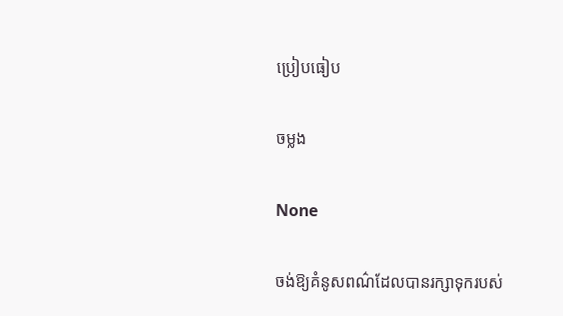ប្រៀបធៀប

ចម្លង

None

ចង់ឱ្យគំនូសពណ៌ដែលបានរក្សាទុករបស់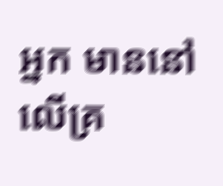អ្នក មាននៅលើគ្រ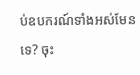ប់ឧបករណ៍ទាំងអស់មែនទេ? ចុះ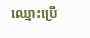ឈ្មោះប្រើ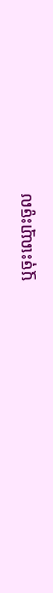ឬចុះឈ្មោះចូល